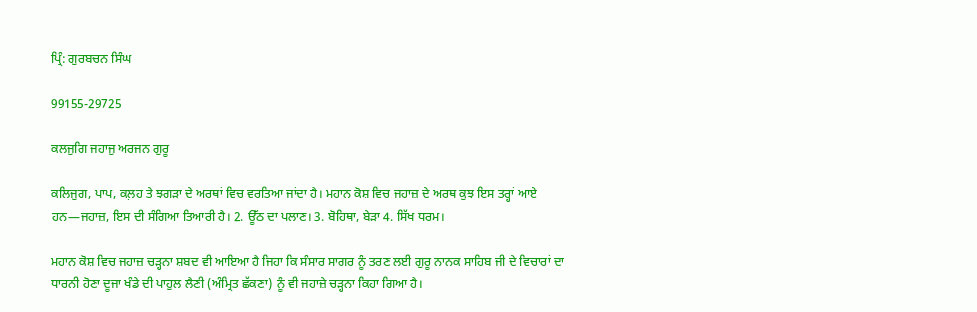ਪ੍ਰਿੰ: ਗੁਰਬਚਨ ਸਿੰਘ

99155-29725

ਕਲਜੁਗਿ ਜਹਾਜੁ ਅਰਜਨ ਗੁਰੂ

ਕਲਿਜੁਗ, ਪਾਪ, ਕਲ਼ਹ ਤੇ ਝਗੜਾ ਦੇ ਅਰਥਾਂ ਵਿਚ ਵਰਤਿਆ ਜਾਂਦਾ ਹੈ। ਮਹਾਨ ਕੋਸ਼ ਵਿਚ ਜਹਾਜ਼ ਦੇ ਅਰਥ ਕੁਝ ਇਸ ਤਰ੍ਹਾਂ ਆਏ ਹਨ—ਜਹਾਜ਼, ਇਸ ਦੀ ਸੰਗਿਆ ਤਿਆਰੀ ਹੈ। 2. ਊੱਠ ਦਾ ਪਲਾਣ। 3. ਬੋਹਿਥਾ, ਬੇੜਾ 4. ਸਿੱਖ ਧਰਮ।

ਮਹਾਨ ਕੋਸ਼ ਵਿਚ ਜਹਾਜ਼ ਚੜ੍ਹਨਾ ਸ਼ਬਦ ਵੀ ਆਇਆ ਹੈ ਜਿਹਾ ਕਿ ਸੰਸਾਰ ਸਾਗਰ ਨੂੰ ਤਰਣ ਲਈ ਗੁਰੂ ਨਾਨਕ ਸਾਹਿਬ ਜੀ ਦੇ ਵਿਚਾਰਾਂ ਦਾ ਧਾਰਨੀ ਹੋਣਾ ਦੂਜਾ ਖੰਡੇ ਦੀ ਪਾਹੁਲ ਲੈਣੀ (ਅੰਮ੍ਰਿਤ ਛੱਕਣਾ) ਨੂੰ ਵੀ ਜਹਾਜ਼ੇ ਚੜ੍ਹਨਾ ਕਿਹਾ ਗਿਆ ਹੈ।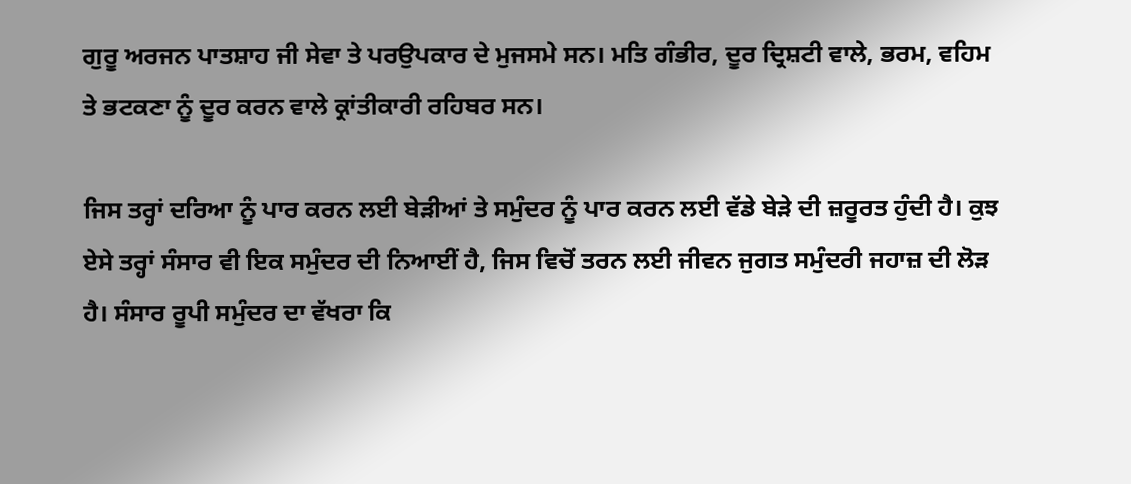ਗੁਰੂ ਅਰਜਨ ਪਾਤਸ਼ਾਹ ਜੀ ਸੇਵਾ ਤੇ ਪਰਉਪਕਾਰ ਦੇ ਮੁਜਸਮੇ ਸਨ। ਮਤਿ ਗੰਭੀਰ, ਦੂਰ ਦ੍ਰਿਸ਼ਟੀ ਵਾਲੇ, ਭਰਮ, ਵਹਿਮ ਤੇ ਭਟਕਣਾ ਨੂੰ ਦੂਰ ਕਰਨ ਵਾਲੇ ਕ੍ਰਾਂਤੀਕਾਰੀ ਰਹਿਬਰ ਸਨ।

ਜਿਸ ਤਰ੍ਹਾਂ ਦਰਿਆ ਨੂੰ ਪਾਰ ਕਰਨ ਲਈ ਬੇੜੀਆਂ ਤੇ ਸਮੁੰਦਰ ਨੂੰ ਪਾਰ ਕਰਨ ਲਈ ਵੱਡੇ ਬੇੜੇ ਦੀ ਜ਼ਰੂਰਤ ਹੁੰਦੀ ਹੈ। ਕੁਝ ਏਸੇ ਤਰ੍ਹਾਂ ਸੰਸਾਰ ਵੀ ਇਕ ਸਮੁੰਦਰ ਦੀ ਨਿਆਈਂ ਹੈ, ਜਿਸ ਵਿਚੋਂ ਤਰਨ ਲਈ ਜੀਵਨ ਜੁਗਤ ਸਮੁੰਦਰੀ ਜਹਾਜ਼ ਦੀ ਲੋੜ ਹੈ। ਸੰਸਾਰ ਰੂਪੀ ਸਮੁੰਦਰ ਦਾ ਵੱਖਰਾ ਕਿ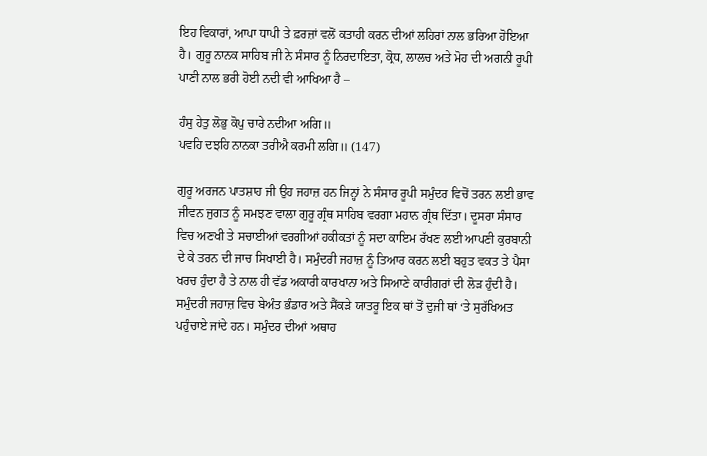ਇਹ ਵਿਕਾਰਾਂ, ਆਪਾ ਧਾਪੀ ਤੇ ਫ਼ਰਜ਼ਾਂ ਵਲੋਂ ਕਤਾਹੀ ਕਰਨ ਦੀਆਂ ਲਹਿਰਾਂ ਨਾਲ ਭਰਿਆ ਹੋਇਆ ਹੈ। ਗੁਰੂ ਨਾਨਕ ਸਾਹਿਬ ਜੀ ਨੇ ਸੰਸਾਰ ਨੂੰ ਨਿਰਦਾਇਤਾ, ਕ੍ਰੋਧ, ਲਾਲਚ ਅਤੇ ਮੋਹ ਦੀ ਅਗਨੀ ਰੂਪੀ ਪਾਣੀ ਨਾਲ ਭਰੀ ਹੋਈ ਨਦੀ ਵੀ ਆਖਿਆ ਹੈ –

ਹੰਸੁ ਹੇਤੁ ਲੋਭੁ ਕੋਪੁ ਚਾਰੇ ਨਦੀਆ ਅਗਿ॥
ਪਵਹਿ ਦਝਹਿ ਨਾਨਕਾ ਤਰੀਐ ਕਰਮੀ ਲਗਿ॥ (147)

ਗੁਰੂ ਅਰਜਨ ਪਾਤਸ਼ਾਹ ਜੀ ਉਹ ਜਹਾਜ਼ ਹਨ ਜਿਨ੍ਹਾਂ ਨੇ ਸੰਸਾਰ ਰੂਪੀ ਸਮੁੰਦਰ ਵਿਚੋਂ ਤਰਨ ਲਈ ਭਾਵ ਜੀਵਨ ਜੁਗਤ ਨੂੰ ਸਮਝਣ ਵਾਲਾ ਗੁਰੂ ਗ੍ਰੰਥ ਸਾਹਿਬ ਵਰਗਾ ਮਹਾਨ ਗ੍ਰੰਥ ਦਿੱਤਾ। ਦੂਸਰਾ ਸੰਸਾਰ ਵਿਚ ਅਣਖੀ ਤੇ ਸਚਾਈਆਂ ਵਰਗੀਆਂ ਹਕੀਕਤਾਂ ਨੂੰ ਸਦਾ ਕਾਇਮ ਰੱਖਣ ਲਈ ਆਪਣੀ ਕੁਰਬਾਨੀ ਦੇ ਕੇ ਤਰਨ ਦੀ ਜਾਚ ਸਿਖਾਈ ਹੈ। ਸਮੁੰਦਰੀ ਜਹਾਜ਼ ਨੂੰ ਤਿਆਰ ਕਰਨ ਲਈ ਬਹੁਤ ਵਕਤ ਤੇ ਪੈਸਾ ਖਰਚ ਹੁੰਦਾ ਹੈ ਤੇ ਨਾਲ ਹੀ ਵੱਡ ਅਕਾਰੀ ਕਾਰਖਾਨਾ ਅਤੇ ਸਿਆਣੇ ਕਾਰੀਗਰਾਂ ਦੀ ਲੋੜ ਹੁੰਦੀ ਹੈ। ਸਮੁੰਦਰੀ ਜਹਾਜ਼ ਵਿਚ ਬੇਅੰਤ ਭੰਡਾਰ ਅਤੇ ਸੈਂਕੜੇ ਯਾਤਰੂ ਇਕ ਥਾਂ ਤੋਂ ਦੁਜੀ ਥਾਂ ‘ਤੇ ਸੁਰੱਖਿਅਤ ਪਹੁੰਚਾਏ ਜਾਂਦੇ ਹਨ। ਸਮੁੰਦਰ ਦੀਆਂ ਅਥਾਹ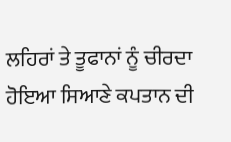ਲਹਿਰਾਂ ਤੇ ਤੂਫਾਨਾਂ ਨੂੰ ਚੀਰਦਾ ਹੋਇਆ ਸਿਆਣੇ ਕਪਤਾਨ ਦੀ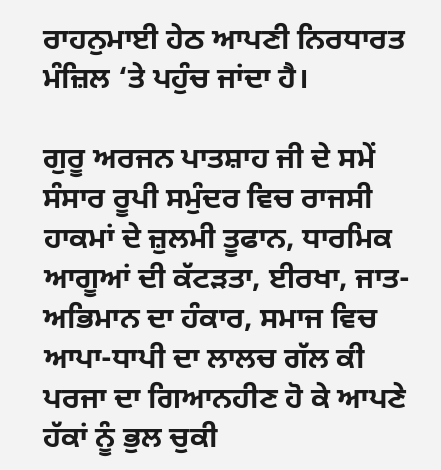ਰਾਹਨੁਮਾਈ ਹੇਠ ਆਪਣੀ ਨਿਰਧਾਰਤ ਮੰਜ਼ਿਲ ‘ਤੇ ਪਹੁੰਚ ਜਾਂਦਾ ਹੈ।

ਗੁਰੂ ਅਰਜਨ ਪਾਤਸ਼ਾਹ ਜੀ ਦੇ ਸਮੇਂ ਸੰਸਾਰ ਰੂਪੀ ਸਮੁੰਦਰ ਵਿਚ ਰਾਜਸੀ ਹਾਕਮਾਂ ਦੇ ਜ਼ੁਲਮੀ ਤੂਫਾਨ, ਧਾਰਮਿਕ ਆਗੂਆਂ ਦੀ ਕੱਟੜਤਾ, ਈਰਖਾ, ਜਾਤ-ਅਭਿਮਾਨ ਦਾ ਹੰਕਾਰ, ਸਮਾਜ ਵਿਚ ਆਪਾ-ਧਾਪੀ ਦਾ ਲਾਲਚ ਗੱਲ ਕੀ ਪਰਜਾ ਦਾ ਗਿਆਨਹੀਣ ਹੋ ਕੇ ਆਪਣੇ ਹੱਕਾਂ ਨੂੰ ਭੁਲ ਚੁਕੀ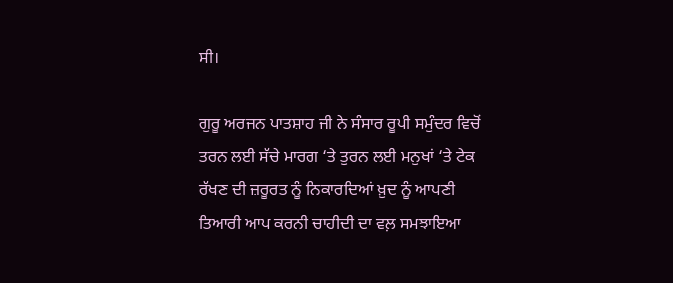ਸੀ।

ਗੁਰੂ ਅਰਜਨ ਪਾਤਸ਼ਾਹ ਜੀ ਨੇ ਸੰਸਾਰ ਰੂਪੀ ਸਮੁੰਦਰ ਵਿਚੋਂ ਤਰਨ ਲਈ ਸੱਚੇ ਮਾਰਗ ‘ਤੇ ਤੁਰਨ ਲਈ ਮਨੁਖਾਂ ‘ਤੇ ਟੇਕ ਰੱਖਣ ਦੀ ਜ਼ਰੂਰਤ ਨੂੰ ਨਿਕਾਰਦਿਆਂ ਖ਼ੁਦ ਨੂੰ ਆਪਣੀ ਤਿਆਰੀ ਆਪ ਕਰਨੀ ਚਾਹੀਦੀ ਦਾ ਵਲ਼ ਸਮਝਾਇਆ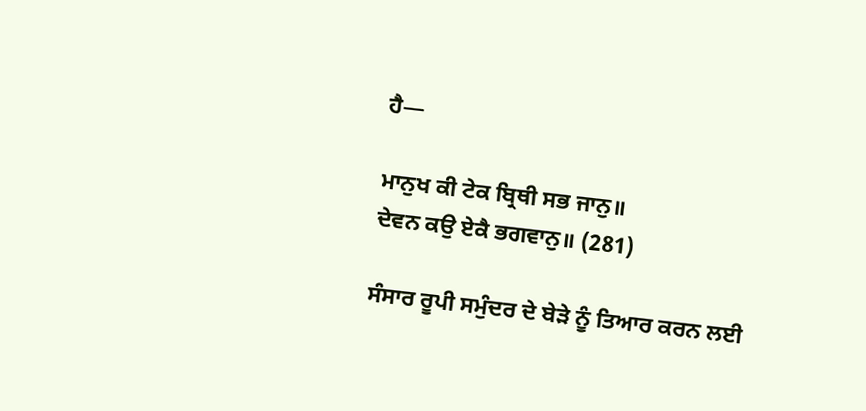ਹੈ—

ਮਾਨੁਖ ਕੀ ਟੇਕ ਬ੍ਰਿਥੀ ਸਭ ਜਾਨੁ॥
ਦੇਵਨ ਕਉ ਏਕੈ ਭਗਵਾਨੁ॥ (281)

ਸੰਸਾਰ ਰੂਪੀ ਸਮੁੰਦਰ ਦੇ ਬੇੜੇ ਨੂੰ ਤਿਆਰ ਕਰਨ ਲਈ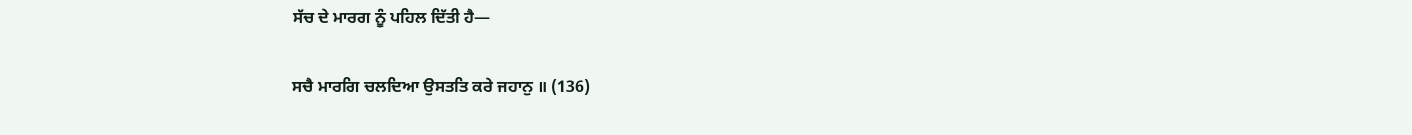ਸੱਚ ਦੇ ਮਾਰਗ ਨੂੰ ਪਹਿਲ ਦਿੱਤੀ ਹੈ—

ਸਚੈ ਮਾਰਗਿ ਚਲਦਿਆ ਉਸਤਤਿ ਕਰੇ ਜਹਾਨੁ ॥ (136)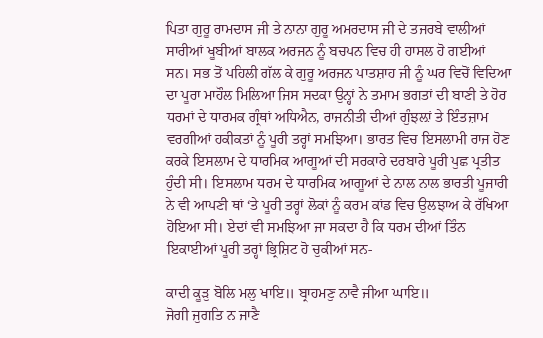ਪਿਤਾ ਗੁਰੂ ਰਾਮਦਾਸ ਜੀ ਤੇ ਨਾਨਾ ਗੁਰੂ ਅਮਰਦਾਸ ਜੀ ਦੇ ਤਜਰਬੇ ਵਾਲੀਆਂ ਸਾਰੀਆਂ ਖੂਬੀਆਂ ਬਾਲਕ ਅਰਜਨ ਨੂੰ ਬਚਪਨ ਵਿਚ ਹੀ ਹਾਸਲ ਹੋ ਗਈਆਂ ਸਨ। ਸਭ ਤੋਂ ਪਹਿਲੀ ਗੱਲ ਕੇ ਗੁਰੂ ਅਰਜਨ ਪਾਤਸ਼ਾਹ ਜੀ ਨੂੰ ਘਰ ਵਿਚੋਂ ਵਿਦਿਆ ਦਾ ਪੂਰਾ ਮਾਹੌਲ ਮਿਲਿਆ ਜਿਸ ਸਦਕਾ ਉਨ੍ਹਾਂ ਨੇ ਤਮਾਮ ਭਗਤਾਂ ਦੀ ਬਾਣੀ ਤੇ ਹੋਰ ਧਰਮਾਂ ਦੇ ਧਾਰਮਕ ਗ੍ਰੰਥਾਂ ਅਧਿਐਨ, ਰਾਜਨੀਤੀ ਦੀਆਂ ਗੁੰਝਲ਼ਾਂ ਤੇ ਇੰਤਜ਼ਾਮ ਵਰਗੀਆਂ ਹਕੀਕਤਾਂ ਨੂੰ ਪੂਰੀ ਤਰ੍ਹਾਂ ਸਮਝਿਆ। ਭਾਰਤ ਵਿਚ ਇਸਲਾਮੀ ਰਾਜ ਹੋਣ ਕਰਕੇ ਇਸਲਾਮ ਦੇ ਧਾਰਮਿਕ ਆਗੂਆਂ ਦੀ ਸਰਕਾਰੇ ਦਰਬਾਰੇ ਪੂਰੀ ਪੁਛ ਪ੍ਰਤੀਤ ਹੁੰਦੀ ਸੀ। ਇਸਲਾਮ ਧਰਮ ਦੇ ਧਾਰਮਿਕ ਆਗੂਆਂ ਦੇ ਨਾਲ ਨਾਲ ਭਾਰਤੀ ਪੂਜਾਰੀ ਨੇ ਵੀ ਆਪਣੀ ਥਾਂ ‘ਤੇ ਪੂਰੀ ਤਰ੍ਹਾਂ ਲੋਕਾਂ ਨੂੰ ਕਰਮ ਕਾਂਡ ਵਿਚ ਉਲਝਾਅ ਕੇ ਰੱਖਿਆ ਹੋਇਆ ਸੀ। ਏਦਾਂ ਵੀ ਸਮਝਿਆ ਜਾ ਸਕਦਾ ਹੈ ਕਿ ਧਰਮ ਦੀਆਂ ਤਿੰਨ ਇਕਾਈਆਂ ਪੂਰੀ ਤਰ੍ਹਾਂ ਭ੍ਰਿਸ਼ਿਟ ਹੋ ਚੁਕੀਆਂ ਸਨ-

ਕਾਦੀ ਕੂੜੁ ਬੋਲਿ ਮਲੁ ਖਾਇ॥ ਬ੍ਰਾਹਮਣੁ ਨਾਵੈ ਜੀਆ ਘਾਇ॥
ਜੋਗੀ ਜੁਗਤਿ ਨ ਜਾਣੈ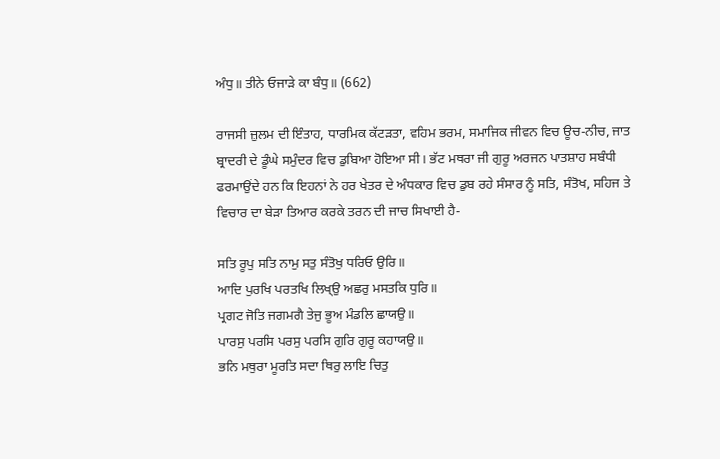ਅੰਧੁ॥ ਤੀਨੇ ਓਜਾੜੇ ਕਾ ਬੰਧੁ॥ (662)

ਰਾਜਸੀ ਜ਼ੁਲਮ ਦੀ ਇੰਤਾਹ, ਧਾਰਮਿਕ ਕੱਟੜਤਾ, ਵਹਿਮ ਭਰਮ, ਸਮਾਜਿਕ ਜੀਵਨ ਵਿਚ ਊਚ-ਨੀਚ, ਜਾਤ ਬ੍ਰਾਦਰੀ ਦੇ ਡੂੰਘੇ ਸਮੁੰਦਰ ਵਿਚ ਡੁਬਿਆ ਹੋਇਆ ਸੀ। ਭੱਟ ਮਥਰਾ ਜੀ ਗੁਰੂ ਅਰਜਨ ਪਾਤਸ਼ਾਹ ਸਬੰਧੀ ਫਰਮਾਉਂਦੇ ਹਨ ਕਿ ਇਹਨਾਂ ਨੇ ਹਰ ਖੇਤਰ ਦੇ ਅੰਧਕਾਰ ਵਿਚ ਡੁਬ ਰਹੇ ਸੰਸਾਰ ਨੂੰ ਸਤਿ, ਸੰਤੋਖ, ਸਹਿਜ ਤੇ ਵਿਚਾਰ ਦਾ ਬੇੜਾ ਤਿਆਰ ਕਰਕੇ ਤਰਨ ਦੀ ਜਾਚ ਸਿਖਾਈ ਹੈ-

ਸਤਿ ਰੂਪੁ ਸਤਿ ਨਾਮੁ ਸਤੁ ਸੰਤੋਖੁ ਧਰਿਓ ਉਰਿ॥
ਆਦਿ ਪੁਰਖਿ ਪਰਤਖਿ ਲਿਖ੍ਉ ਅਛਰੁ ਮਸਤਕਿ ਧੁਰਿ॥
ਪ੍ਰਗਟ ਜੋਤਿ ਜਗਮਗੈ ਤੇਜੁ ਭੂਅ ਮੰਡਲਿ ਛਾਯਉ॥
ਪਾਰਸੁ ਪਰਸਿ ਪਰਸੁ ਪਰਸਿ ਗੁਰਿ ਗੁਰੂ ਕਹਾਯਉ॥
ਭਨਿ ਮਥੁਰਾ ਮੂਰਤਿ ਸਦਾ ਥਿਰੁ ਲਾਇ ਚਿਤੁ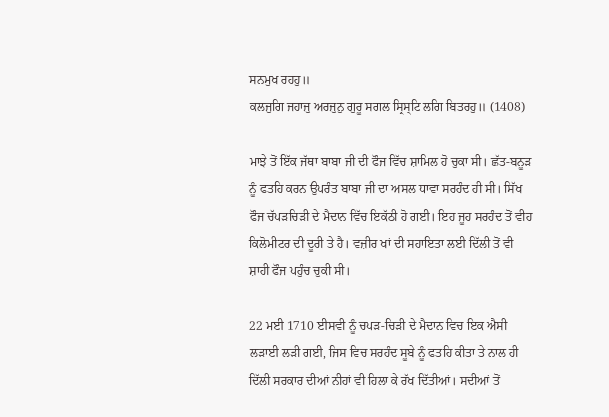ਸਨਮੁਖ ਰਹਹੁ॥
ਕਲਜੁਗਿ ਜਹਾਜੁ ਅਰਜੁਨੁ ਗੁਰੂ ਸਗਲ ਸ੍ਰਿਸ੍ਟਿ ਲਗਿ ਬਿਤਰਹੁ॥ (1408)

ਮਾਝੇ ਤੋਂ ਇੱਕ ਜੱਥਾ ਬਾਬਾ ਜੀ ਦੀ ਫੌਜ ਵਿੱਚ ਸ਼ਾਮਿਲ ਹੋ ਚੁਕਾ ਸੀ। ਛੱਤ-ਬਨੂੜ ਨੂੰ ਫਤਹਿ ਕਰਨ ਉਪਰੰਤ ਬਾਬਾ ਜੀ ਦਾ ਅਸਲ ਧਾਵਾ ਸਰਹੰਦ ਹੀ ਸੀ। ਸਿੱਖ ਫੌਜ ਚੱਪੜਚਿੜੀ ਦੇ ਮੈਦਾਨ ਵਿੱਚ ਇਕੱਠੀ ਹੋ ਗਈ। ਇਹ ਜੂਹ ਸਰਹੰਦ ਤੋਂ ਵੀਹ ਕਿਲੋਮੀਟਰ ਦੀ ਦੂਰੀ ਤੇ ਹੈ। ਵਜ਼ੀਰ ਖਾਂ ਦੀ ਸਹਾਇਤਾ ਲਈ ਦਿੱਲੀ ਤੋਂ ਵੀ ਸ਼ਾਹੀ ਫੌਜ ਪਹੁੰਚ ਚੁਕੀ ਸੀ।

22 ਮਈ 1710 ਈਸਵੀ ਨੂੰ ਚਪੜ-ਚਿੜੀ ਦੇ ਮੈਦਾਨ ਵਿਚ ਇਕ ਐਸੀ ਲੜਾਈ ਲੜੀ ਗਈ, ਜਿਸ ਵਿਚ ਸਰਹੰਦ ਸੂਬੇ ਨੂੰ ਫਤਹਿ ਕੀਤਾ ਤੇ ਨਾਲ ਹੀ ਦਿੱਲੀ ਸਰਕਾਰ ਦੀਆਂ ਨੀਹਾਂ ਵੀ ਹਿਲਾ ਕੇ ਰੱਖ ਦਿੱਤੀਆਂ। ਸਦੀਆਂ ਤੋਂ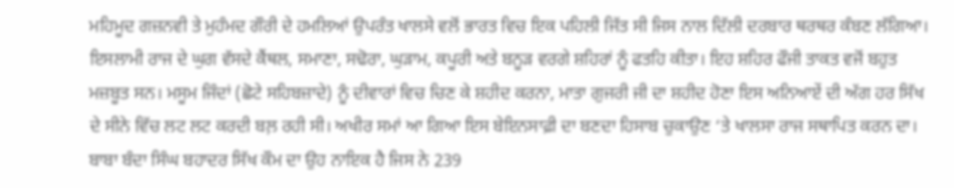ਮਹਿਮੂਦ ਗਜ਼ਨਵੀ ਤੇ ਮੁਹੰਮਦ ਗੌਰੀ ਦੇ ਹਮਲਿਆਂ ਉਪਰੰਤ ਖਾਲਸੇ ਵਲੋਂ ਭਾਰਤ ਵਿਚ ਇਕ ਪਹਿਲੀ ਜਿੱਤ ਸੀ ਜਿਸ ਨਾਲ ਦਿੱਲੀ ਦਰਬਾਰ ਥਰਥਰ ਕੰਬਣ ਲੱਗਿਆ। ਇਸਲਾਮੀ ਰਾਜ ਦੇ ਘੁਗ ਵੱਸਦੇ ਕੈਂਥਲ, ਸਮਾਣਾ, ਸਢੋਰਾ, ਘੁੜਾਮ, ਕਪੂਰੀ ਅਤੇ ਬਨੂੜ ਵਰਗੇ ਸ਼ਹਿਰਾਂ ਨੂੰ ਫਤਹਿ ਕੀਤਾ। ਇਹ ਸ਼ਹਿਰ ਫੌਜੀ ਤਾਕਤ ਵਜੋਂ ਬਹੁਤ ਮਜ਼ਬੂਤ ਸਨ। ਮਸੂਮ ਜਿੰਦਾਂ (ਛੋਟੇ ਸਹਿਬਜ਼ਾਦੇ) ਨੂੰ ਦੀਵਾਰਾਂ ਵਿਚ ਚਿਣ ਕੇ ਸ਼ਹੀਦ ਕਰਨਾ, ਮਾਤਾ ਗੁਜਰੀ ਜੀ ਦਾ ਸ਼ਹੀਦ ਹੋਣਾ ਇਸ ਅਨਿਆਏਂ ਦੀ ਅੱਗ ਹਰ ਸਿੱਖ ਦੇ ਸੀਨੇ ਵਿੱਚ ਲਟ ਲਟ ਕਰਦੀ ਬਲ਼ ਰਹੀ ਸੀ। ਅਖੀਰ ਸਮਾਂ ਆ ਗਿਆ ਇਸ ਬੇਇਨਸਾਫ਼ੀ ਦਾ ਬਣਦਾ ਹਿਸਾਬ ਚੁਕਾਉਣ ‘ਤੇ ਖਾਲਸਾ ਰਾਜ ਸਥਾਪਿਤ ਕਰਨ ਦਾ। ਬਾਬਾ ਬੰਦਾ ਸਿੰਘ ਬਹਾਦਰ ਸਿੱਖ ਕੌਮ ਦਾ ਉਹ ਨਾਇਕ ਹੈ ਜਿਸ ਨੇ 239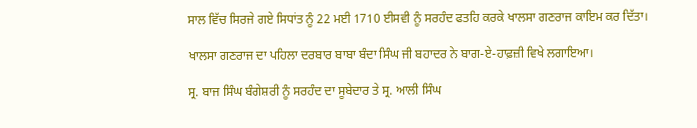ਸਾਲ ਵਿੱਚ ਸਿਰਜੇ ਗਏ ਸਿਧਾਂਤ ਨੂੰ 22 ਮਈ 1710 ਈਸਵੀ ਨੂੰ ਸਰਹੰਦ ਫਤਹਿ ਕਰਕੇ ਖਾਲਸਾ ਗਣਰਾਜ ਕਾਇਮ ਕਰ ਦਿੱਤਾ।

ਖਾਲਸਾ ਗਣਰਾਜ ਦਾ ਪਹਿਲਾ ਦਰਬਾਰ ਬਾਬਾ ਬੰਦਾ ਸਿੰਘ ਜੀ ਬਹਾਦਰ ਨੇ ਬਾਗ-ਏ-ਹਾਫ਼ਜ਼ੀ ਵਿਖੇ ਲਗਾਇਆ।

ਸ੍ਰ. ਬਾਜ ਸਿੰਘ ਬੰਗੇਸ਼ਰੀ ਨੂੰ ਸਰਹੰਦ ਦਾ ਸੂਬੇਦਾਰ ਤੇ ਸ੍ਰ. ਆਲੀ ਸਿੰਘ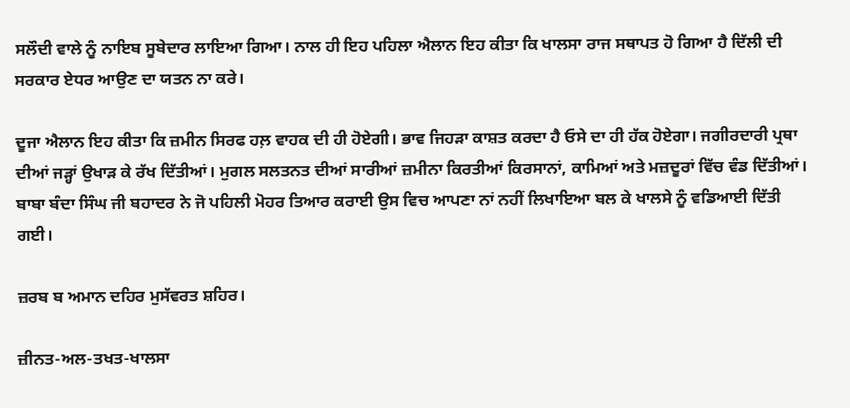ਸਲੌਦੀ ਵਾਲੇ ਨੂੰ ਨਾਇਬ ਸੂਬੇਦਾਰ ਲਾਇਆ ਗਿਆ। ਨਾਲ ਹੀ ਇਹ ਪਹਿਲਾ ਐਲਾਨ ਇਹ ਕੀਤਾ ਕਿ ਖਾਲਸਾ ਰਾਜ ਸਥਾਪਤ ਹੋ ਗਿਆ ਹੈ ਦਿੱਲੀ ਦੀ ਸਰਕਾਰ ਏਧਰ ਆਉਣ ਦਾ ਯਤਨ ਨਾ ਕਰੇ।

ਦੂਜਾ ਐਲਾਨ ਇਹ ਕੀਤਾ ਕਿ ਜ਼ਮੀਨ ਸਿਰਫ ਹਲ਼ ਵਾਹਕ ਦੀ ਹੀ ਹੋਏਗੀ। ਭਾਵ ਜਿਹੜਾ ਕਾਸ਼ਤ ਕਰਦਾ ਹੈ ਓਸੇ ਦਾ ਹੀ ਹੱਕ ਹੋਏਗਾ। ਜਗੀਰਦਾਰੀ ਪ੍ਰਥਾ ਦੀਆਂ ਜੜ੍ਹਾਂ ਉਖਾੜ ਕੇ ਰੱਖ ਦਿੱਤੀਆਂ। ਮੁਗਲ ਸਲਤਨਤ ਦੀਆਂ ਸਾਰੀਆਂ ਜ਼ਮੀਨਾ ਕਿਰਤੀਆਂ ਕਿਰਸਾਨਾਂ, ਕਾਮਿਆਂ ਅਤੇ ਮਜ਼ਦੂਰਾਂ ਵਿੱਚ ਵੰਡ ਦਿੱਤੀਆਂ। ਬਾਬਾ ਬੰਦਾ ਸਿੰਘ ਜੀ ਬਹਾਦਰ ਨੇ ਜੋ ਪਹਿਲੀ ਮੋਹਰ ਤਿਆਰ ਕਰਾਈ ਉਸ ਵਿਚ ਆਪਣਾ ਨਾਂ ਨਹੀਂ ਲਿਖਾਇਆ ਬਲ ਕੇ ਖਾਲਸੇ ਨੂੰ ਵਡਿਆਈ ਦਿੱਤੀ ਗਈ।

ਜ਼ਰਬ ਬ ਅਮਾਨ ਦਹਿਰ ਮੁਸੱਵਰਤ ਸ਼ਹਿਰ।

ਜ਼ੀਨਤ-ਅਲ-ਤਖਤ-ਖਾਲਸਾ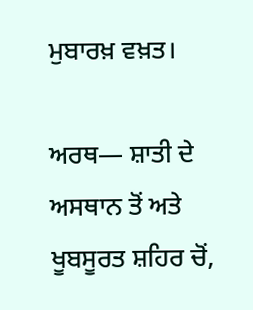ਮੁਬਾਰਖ਼ ਵਖ਼ਤ।

ਅਰਥ— ਸ਼ਾਤੀ ਦੇ ਅਸਥਾਨ ਤੋਂ ਅਤੇ ਖੂਬਸੂਰਤ ਸ਼ਹਿਰ ਚੋਂ,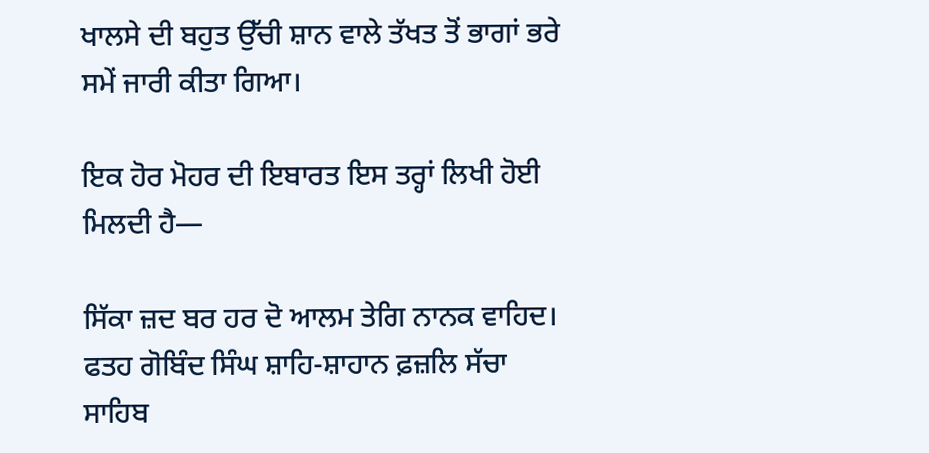ਖਾਲਸੇ ਦੀ ਬਹੁਤ ਉੱਚੀ ਸ਼ਾਨ ਵਾਲੇ ਤੱਖਤ ਤੋਂ ਭਾਗਾਂ ਭਰੇ ਸਮੇਂ ਜਾਰੀ ਕੀਤਾ ਗਿਆ।

ਇਕ ਹੋਰ ਮੋਹਰ ਦੀ ਇਬਾਰਤ ਇਸ ਤਰ੍ਹਾਂ ਲਿਖੀ ਹੋਈ ਮਿਲਦੀ ਹੈ—

ਸਿੱਕਾ ਜ਼ਦ ਬਰ ਹਰ ਦੋ ਆਲਮ ਤੇਗਿ ਨਾਨਕ ਵਾਹਿਦ।
ਫਤਹ ਗੋਬਿੰਦ ਸਿੰਘ ਸ਼ਾਹਿ-ਸ਼ਾਹਾਨ ਫ਼ਜ਼ਲਿ ਸੱਚਾ ਸਾਹਿਬ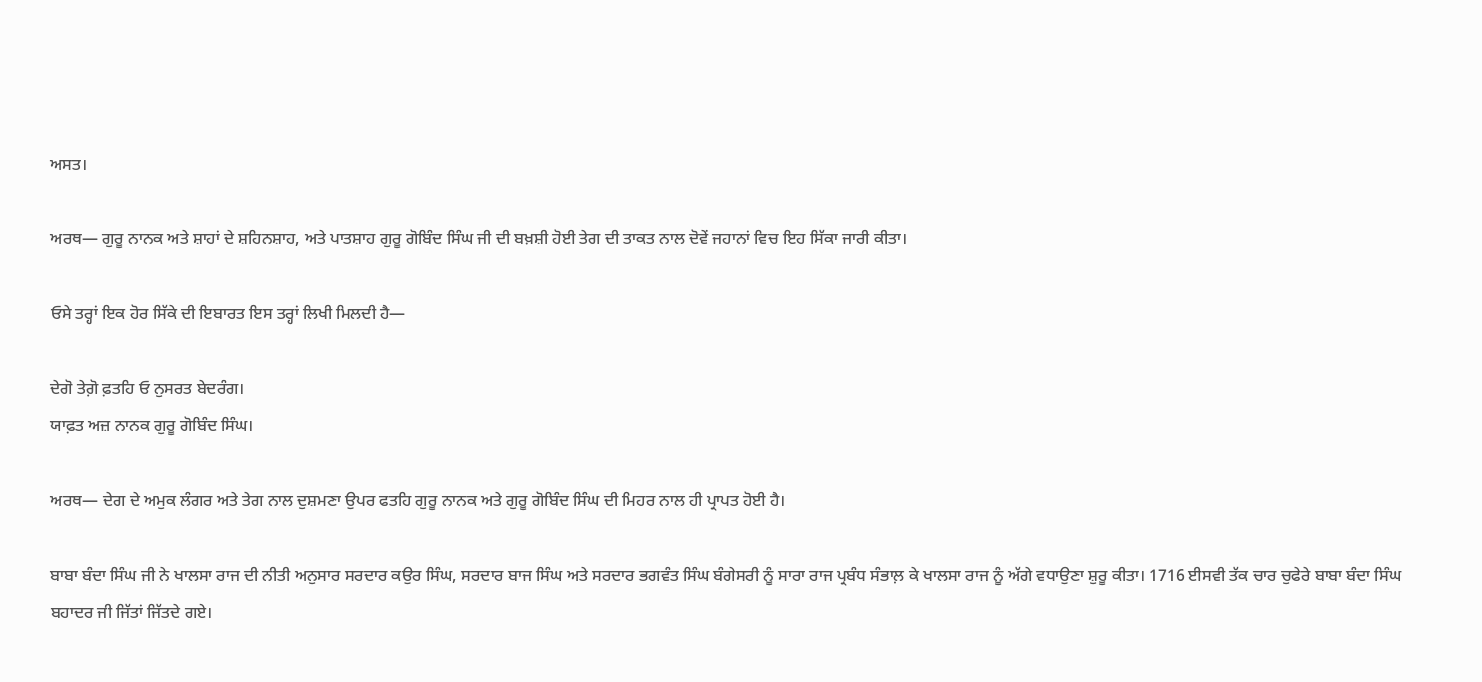ਅਸਤ।

ਅਰਥ— ਗੁਰੂ ਨਾਨਕ ਅਤੇ ਸ਼ਾਹਾਂ ਦੇ ਸ਼ਹਿਨਸ਼ਾਹ, ਅਤੇ ਪਾਤਸ਼ਾਹ ਗੁਰੂ ਗੋਬਿੰਦ ਸਿੰਘ ਜੀ ਦੀ ਬਖ਼ਸ਼ੀ ਹੋਈ ਤੇਗ ਦੀ ਤਾਕਤ ਨਾਲ ਦੋਵੇਂ ਜਹਾਨਾਂ ਵਿਚ ਇਹ ਸਿੱਕਾ ਜਾਰੀ ਕੀਤਾ।

ਓਸੇ ਤਰ੍ਹਾਂ ਇਕ ਹੋਰ ਸਿੱਕੇ ਦੀ ਇਬਾਰਤ ਇਸ ਤਰ੍ਹਾਂ ਲਿਖੀ ਮਿਲਦੀ ਹੈ—

ਦੇਗੋ ਤੇਗ਼ੋ ਫ਼ਤਹਿ ਓ ਨੁਸਰਤ ਬੇਦਰੰਗ।
ਯਾਫ਼ਤ ਅਜ਼ ਨਾਨਕ ਗੁਰੂ ਗੋਬਿੰਦ ਸਿੰਘ।

ਅਰਥ— ਦੇਗ ਦੇ ਅਮੁਕ ਲੰਗਰ ਅਤੇ ਤੇਗ ਨਾਲ ਦੁਸ਼ਮਣਾ ਉਪਰ ਫਤਹਿ ਗੁਰੂ ਨਾਨਕ ਅਤੇ ਗੁਰੂ ਗੋਬਿੰਦ ਸਿੰਘ ਦੀ ਮਿਹਰ ਨਾਲ ਹੀ ਪ੍ਰਾਪਤ ਹੋਈ ਹੈ।

ਬਾਬਾ ਬੰਦਾ ਸਿੰਘ ਜੀ ਨੇ ਖਾਲਸਾ ਰਾਜ ਦੀ ਨੀਤੀ ਅਨੁਸਾਰ ਸਰਦਾਰ ਕਉਰ ਸਿੰਘ, ਸਰਦਾਰ ਬਾਜ ਸਿੰਘ ਅਤੇ ਸਰਦਾਰ ਭਗਵੰਤ ਸਿੰਘ ਬੰਗੇਸਰੀ ਨੂੰ ਸਾਰਾ ਰਾਜ ਪ੍ਰਬੰਧ ਸੰਭਾਲ਼ ਕੇ ਖਾਲਸਾ ਰਾਜ ਨੂੰ ਅੱਗੇ ਵਧਾਉਣਾ ਸ਼ੁਰੂ ਕੀਤਾ। 1716 ਈਸਵੀ ਤੱਕ ਚਾਰ ਚੁਫੇਰੇ ਬਾਬਾ ਬੰਦਾ ਸਿੰਘ ਬਹਾਦਰ ਜੀ ਜਿੱਤਾਂ ਜਿੱਤਦੇ ਗਏ।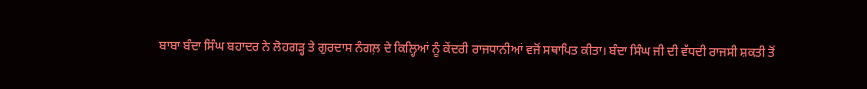ਬਾਬਾ ਬੰਦਾ ਸਿੰਘ ਬਹਾਦਰ ਨੇ ਲੋਹਗੜ੍ਹ ਤੇ ਗੁਰਦਾਸ ਨੰਗਲ਼ ਦੇ ਕਿਲ੍ਹਿਆਂ ਨੂੰ ਕੇਂਦਰੀ ਰਾਜਧਾਨੀਆਂ ਵਜੋਂ ਸਥਾਪਿਤ ਕੀਤਾ। ਬੰਦਾ ਸਿੰਘ ਜੀ ਦੀ ਵੱਧਦੀ ਰਾਜਸੀ ਸ਼ਕਤੀ ਤੋਂ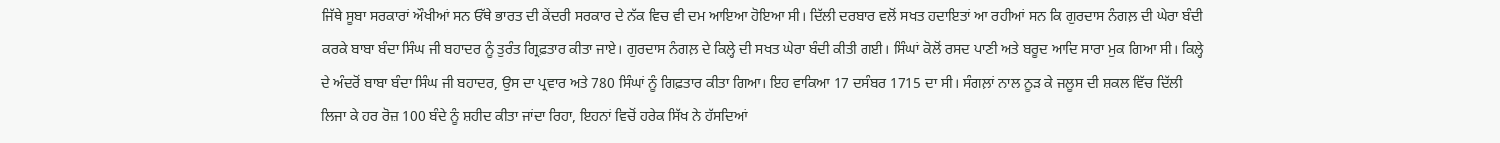ਜਿੱਥੇ ਸੂਬਾ ਸਰਕਾਰਾਂ ਔਖੀਆਂ ਸਨ ਓੱਥੇ ਭਾਰਤ ਦੀ ਕੇਂਦਰੀ ਸਰਕਾਰ ਦੇ ਨੱਕ ਵਿਚ ਵੀ ਦਮ ਆਇਆ ਹੋਇਆ ਸੀ। ਦਿੱਲੀ ਦਰਬਾਰ ਵਲੋਂ ਸਖਤ ਹਦਾਇਤਾਂ ਆ ਰਹੀਆਂ ਸਨ ਕਿ ਗੁਰਦਾਸ ਨੰਗਲ਼ ਦੀ ਘੇਰਾ ਬੰਦੀ ਕਰਕੇ ਬਾਬਾ ਬੰਦਾ ਸਿੰਘ ਜੀ ਬਹਾਦਰ ਨੂੰ ਤੁਰੰਤ ਗ੍ਰਿਫ਼ਤਾਰ ਕੀਤਾ ਜਾਏ। ਗੁਰਦਾਸ ਨੰਗਲ਼ ਦੇ ਕਿਲ੍ਹੇ ਦੀ ਸਖਤ ਘੇਰਾ ਬੰਦੀ ਕੀਤੀ ਗਈ। ਸਿੰਘਾਂ ਕੋਲੋਂ ਰਸਦ ਪਾਣੀ ਅਤੇ ਬਰੂਦ ਆਦਿ ਸਾਰਾ ਮੁਕ ਗਿਆ ਸੀ। ਕਿਲ੍ਹੇ ਦੇ ਅੰਦਰੋਂ ਬਾਬਾ ਬੰਦਾ ਸਿੰਘ ਜੀ ਬਹਾਦਰ, ਉਸ ਦਾ ਪ੍ਰਵਾਰ ਅਤੇ 780 ਸਿੰਘਾਂ ਨੂੰ ਗਿਫ਼ਤਾਰ ਕੀਤਾ ਗਿਆ। ਇਹ ਵਾਕਿਆ 17 ਦਸੰਬਰ 1715 ਦਾ ਸੀ। ਸੰਗਲ਼ਾਂ ਨਾਲ ਨੂੜ ਕੇ ਜਲੂਸ ਦੀ ਸ਼ਕਲ ਵਿੱਚ ਦਿੱਲੀ ਲਿਜਾ ਕੇ ਹਰ ਰੋਜ਼ 100 ਬੰਦੇ ਨੂੰ ਸ਼ਹੀਦ ਕੀਤਾ ਜਾਂਦਾ ਰਿਹਾ, ਇਹਨਾਂ ਵਿਚੋਂ ਹਰੇਕ ਸਿੱਖ ਨੇ ਹੱਸਦਿਆਂ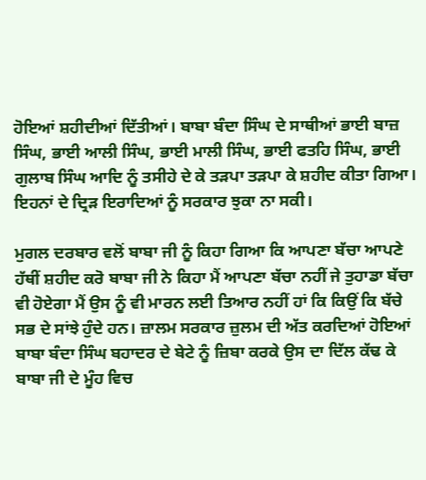ਹੋਇਆਂ ਸ਼ਹੀਦੀਆਂ ਦਿੱਤੀਆਂ। ਬਾਬਾ ਬੰਦਾ ਸਿੰਘ ਦੇ ਸਾਥੀਆਂ ਭਾਈ ਬਾਜ਼ ਸਿੰਘ, ਭਾਈ ਆਲੀ ਸਿੰਘ, ਭਾਈ ਮਾਲੀ ਸਿੰਘ, ਭਾਈ ਫਤਹਿ ਸਿੰਘ, ਭਾਈ ਗੁਲਾਬ ਸਿੰਘ ਆਦਿ ਨੂੰ ਤਸੀਹੇ ਦੇ ਕੇ ਤੜਪਾ ਤੜਪਾ ਕੇ ਸ਼ਹੀਦ ਕੀਤਾ ਗਿਆ। ਇਹਨਾਂ ਦੇ ਦ੍ਰਿੜ ਇਰਾਦਿਆਂ ਨੂੰ ਸਰਕਾਰ ਝੁਕਾ ਨਾ ਸਕੀ।

ਮੁਗਲ ਦਰਬਾਰ ਵਲੋਂ ਬਾਬਾ ਜੀ ਨੂੰ ਕਿਹਾ ਗਿਆ ਕਿ ਆਪਣਾ ਬੱਚਾ ਆਪਣੇ ਹੱਥੀਂ ਸ਼ਹੀਦ ਕਰੋ ਬਾਬਾ ਜੀ ਨੇ ਕਿਹਾ ਮੈਂ ਆਪਣਾ ਬੱਚਾ ਨਹੀਂ ਜੇ ਤੁਹਾਡਾ ਬੱਚਾ ਵੀ ਹੋਏਗਾ ਮੈਂ ਉਸ ਨੂੰ ਵੀ ਮਾਰਨ ਲਈ ਤਿਆਰ ਨਹੀਂ ਹਾਂ ਕਿ ਕਿਉਂ ਕਿ ਬੱਚੇ ਸਭ ਦੇ ਸਾਂਝੇ ਹੁੰਦੇ ਹਨ। ਜ਼ਾਲਮ ਸਰਕਾਰ ਜ਼ੁਲਮ ਦੀ ਅੱਤ ਕਰਦਿਆਂ ਹੋਇਆਂ ਬਾਬਾ ਬੰਦਾ ਸਿੰਘ ਬਹਾਦਰ ਦੇ ਬੇਟੇ ਨੂੰ ਜ਼ਿਬਾ ਕਰਕੇ ਉਸ ਦਾ ਦਿੱਲ ਕੱਢ ਕੇ ਬਾਬਾ ਜੀ ਦੇ ਮੂੰਹ ਵਿਚ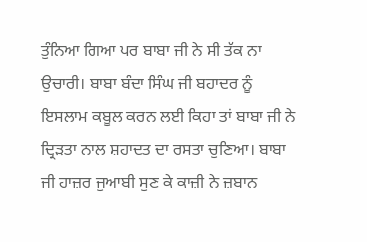ਤੁੰਨਿਆ ਗਿਆ ਪਰ ਬਾਬਾ ਜੀ ਨੇ ਸੀ ਤੱਕ ਨਾ ਉਚਾਰੀ। ਬਾਬਾ ਬੰਦਾ ਸਿੰਘ ਜੀ ਬਹਾਦਰ ਨੂੰ ਇਸਲਾਮ ਕਬੂਲ ਕਰਨ ਲਈ ਕਿਹਾ ਤਾਂ ਬਾਬਾ ਜੀ ਨੇ ਦ੍ਰਿੜਤਾ ਨਾਲ ਸ਼ਹਾਦਤ ਦਾ ਰਸਤਾ ਚੁਣਿਆ। ਬਾਬਾ ਜੀ ਹਾਜ਼ਰ ਜੁਆਬੀ ਸੁਣ ਕੇ ਕਾਜ਼ੀ ਨੇ ਜ਼ਬਾਨ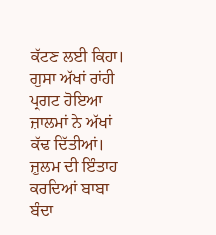ਕੱਟਣ ਲਈ ਕਿਹਾ। ਗੁਸਾ ਅੱਖਾਂ ਰਾਂਹੀ ਪ੍ਰਗਟ ਹੋਇਆ ਜ਼ਾਲਮਾਂ ਨੇ ਅੱਖਾਂ ਕੱਢ ਦਿੱਤੀਆਂ। ਜ਼ੁਲਮ ਦੀ ਇੰਤਾਹ ਕਰਦਿਆਂ ਬਾਬਾ ਬੰਦਾ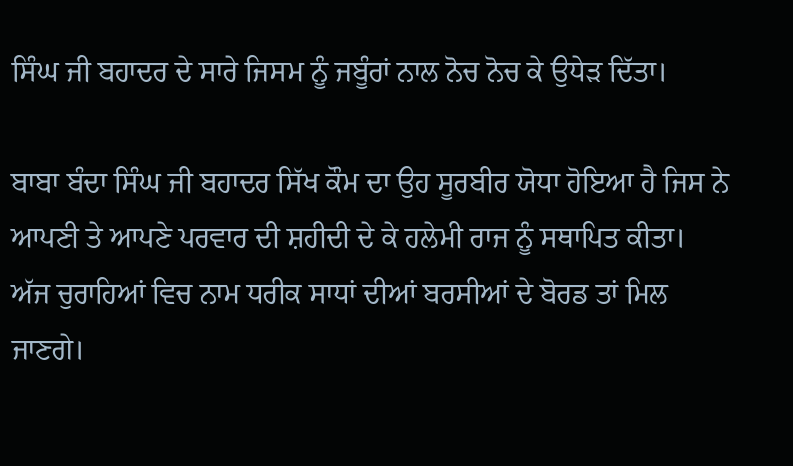ਸਿੰਘ ਜੀ ਬਹਾਦਰ ਦੇ ਸਾਰੇ ਜਿਸਮ ਨੂੰ ਜਬੂੰਰਾਂ ਨਾਲ ਨੋਚ ਨੋਚ ਕੇ ਉਧੇੜ ਦਿੱਤਾ।

ਬਾਬਾ ਬੰਦਾ ਸਿੰਘ ਜੀ ਬਹਾਦਰ ਸਿੱਖ ਕੌਮ ਦਾ ਉਹ ਸੂਰਬੀਰ ਯੋਧਾ ਹੋਇਆ ਹੈ ਜਿਸ ਨੇ ਆਪਣੀ ਤੇ ਆਪਣੇ ਪਰਵਾਰ ਦੀ ਸ਼ਹੀਦੀ ਦੇ ਕੇ ਹਲੇਮੀ ਰਾਜ ਨੂੰ ਸਥਾਪਿਤ ਕੀਤਾ। ਅੱਜ ਚੁਰਾਹਿਆਂ ਵਿਚ ਨਾਮ ਧਰੀਕ ਸਾਧਾਂ ਦੀਆਂ ਬਰਸੀਆਂ ਦੇ ਬੋਰਡ ਤਾਂ ਮਿਲ ਜਾਣਗੇ।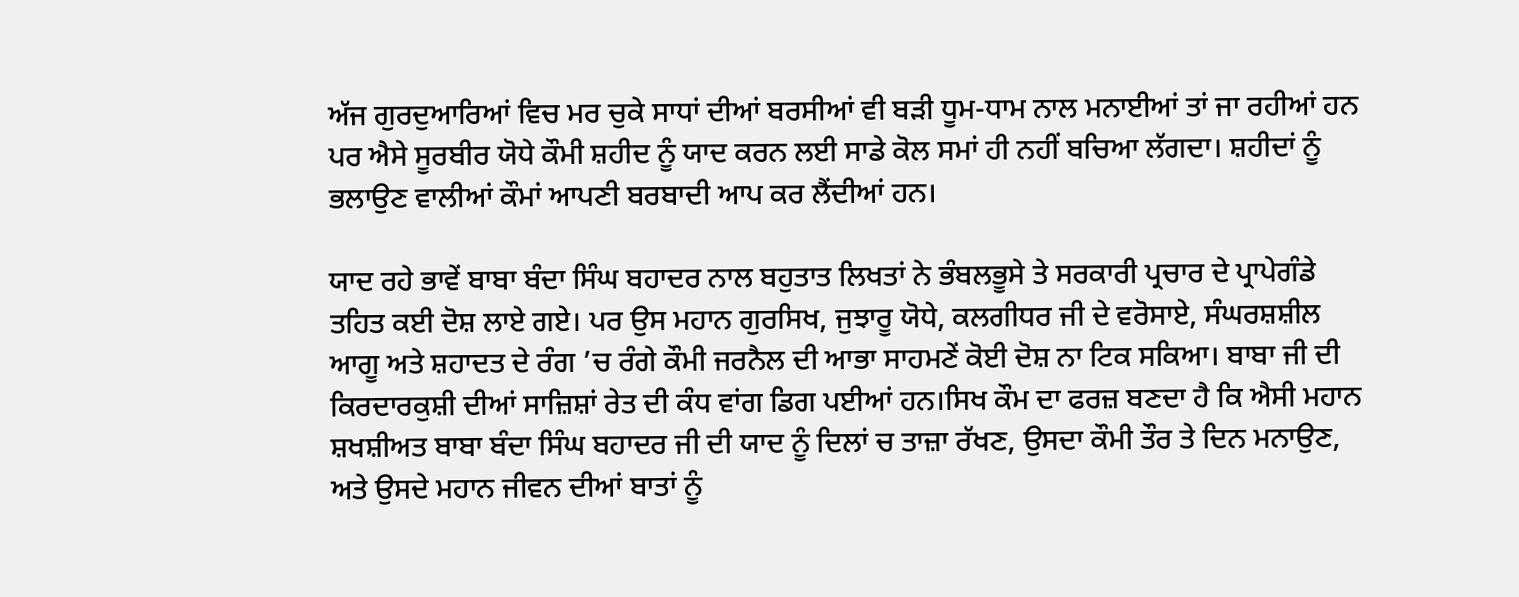ਅੱਜ ਗੁਰਦੁਆਰਿਆਂ ਵਿਚ ਮਰ ਚੁਕੇ ਸਾਧਾਂ ਦੀਆਂ ਬਰਸੀਆਂ ਵੀ ਬੜੀ ਧੂਮ-ਧਾਮ ਨਾਲ ਮਨਾਈਆਂ ਤਾਂ ਜਾ ਰਹੀਆਂ ਹਨ ਪਰ ਐਸੇ ਸੂਰਬੀਰ ਯੋਧੇ ਕੌਮੀ ਸ਼ਹੀਦ ਨੂੰ ਯਾਦ ਕਰਨ ਲਈ ਸਾਡੇ ਕੋਲ ਸਮਾਂ ਹੀ ਨਹੀਂ ਬਚਿਆ ਲੱਗਦਾ। ਸ਼ਹੀਦਾਂ ਨੂੰ ਭਲਾਉਣ ਵਾਲੀਆਂ ਕੌਮਾਂ ਆਪਣੀ ਬਰਬਾਦੀ ਆਪ ਕਰ ਲੈਂਦੀਆਂ ਹਨ।

ਯਾਦ ਰਹੇ ਭਾਵੇਂ ਬਾਬਾ ਬੰਦਾ ਸਿੰਘ ਬਹਾਦਰ ਨਾਲ ਬਹੁਤਾਤ ਲਿਖਤਾਂ ਨੇ ਭੰਬਲਭੂਸੇ ਤੇ ਸਰਕਾਰੀ ਪ੍ਰਚਾਰ ਦੇ ਪ੍ਰਾਪੇਗੰਡੇ ਤਹਿਤ ਕਈ ਦੋਸ਼ ਲਾਏ ਗਏ। ਪਰ ਉਸ ਮਹਾਨ ਗੁਰਸਿਖ, ਜੁਝਾਰੂ ਯੋਧੇ, ਕਲਗੀਧਰ ਜੀ ਦੇ ਵਰੋਸਾਏ, ਸੰਘਰਸ਼ਸ਼ੀਲ ਆਗੂ ਅਤੇ ਸ਼ਹਾਦਤ ਦੇ ਰੰਗ ’ਚ ਰੰਗੇ ਕੌਮੀ ਜਰਨੈਲ ਦੀ ਆਭਾ ਸਾਹਮਣੇਂ ਕੋਈ ਦੋਸ਼ ਨਾ ਟਿਕ ਸਕਿਆ। ਬਾਬਾ ਜੀ ਦੀ ਕਿਰਦਾਰਕੁਸ਼ੀ ਦੀਆਂ ਸਾਜ਼ਿਸ਼ਾਂ ਰੇਤ ਦੀ ਕੰਧ ਵਾਂਗ ਡਿਗ ਪਈਆਂ ਹਨ।ਸਿਖ ਕੌਮ ਦਾ ਫਰਜ਼ ਬਣਦਾ ਹੈ ਕਿ ਐਸੀ ਮਹਾਨ ਸ਼ਖਸ਼ੀਅਤ ਬਾਬਾ ਬੰਦਾ ਸਿੰਘ ਬਹਾਦਰ ਜੀ ਦੀ ਯਾਦ ਨੂੰ ਦਿਲਾਂ ਚ ਤਾਜ਼ਾ ਰੱਖਣ, ਉਸਦਾ ਕੌਮੀ ਤੌਰ ਤੇ ਦਿਨ ਮਨਾਉਣ, ਅਤੇ ਉਸਦੇ ਮਹਾਨ ਜੀਵਨ ਦੀਆਂ ਬਾਤਾਂ ਨੂੰ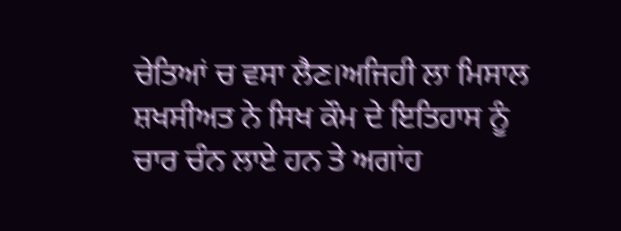ਚੇਤਿਆਂ ਚ ਵਸਾ ਲੈਣ।ਅਜਿਹੀ ਲਾ ਮਿਸਾਲ ਸ਼ਖਸੀਅਤ ਨੇ ਸਿਖ ਕੌਮ ਦੇ ਇਤਿਹਾਸ ਨੂੰ ਚਾਰ ਚੰਨ ਲਾਏ ਹਨ ਤੇ ਅਗਾਂਹ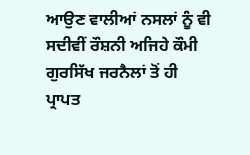ਆਉਣ ਵਾਲੀਆਂ ਨਸਲਾਂ ਨੂੰ ਵੀ ਸਦੀਵੀਂ ਰੌਸ਼ਨੀ ਅਜਿਹੇ ਕੌਮੀ ਗੁਰਸਿੱਖ ਜਰਨੈਲਾਂ ਤੋਂ ਹੀ ਪ੍ਰਾਪਤ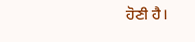ਹੋਣੀ ਹੈ।